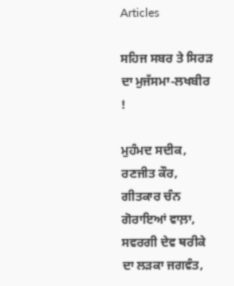Articles

ਸਹਿਜ ਸਬਰ ਤੇ ਸਿਰੜ ਦਾ ਮੁਜੱਸਮਾ-ਲਖਬੀਰ !

ਮੁਹੰਮਦ ਸਦੀਕ, ਰਣਜੀਤ ਕੌਰ, ਗੀਤਕਾਰ ਚੰਨ ਗੋਰਾਇਆਂ ਵਾਲ਼ਾ, ਸਵਰਗੀ ਦੇਵ ਥਰੀਕੇ ਦਾ ਲੜਕਾ ਜਗਵੰਤ,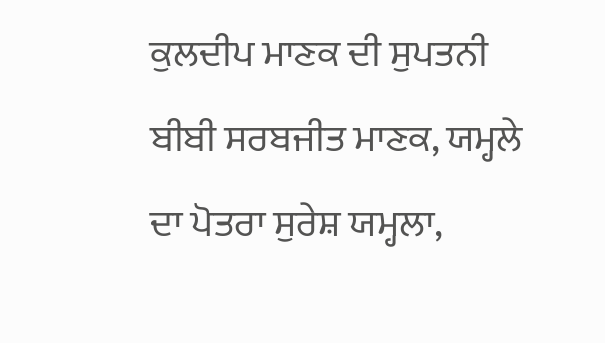ਕੁਲਦੀਪ ਮਾਣਕ ਦੀ ਸੁਪਤਨੀ ਬੀਬੀ ਸਰਬਜੀਤ ਮਾਣਕ, ਯਮ੍ਹਲੇ ਦਾ ਪੋਤਰਾ ਸੁਰੇਸ਼ ਯਮ੍ਹਲਾ,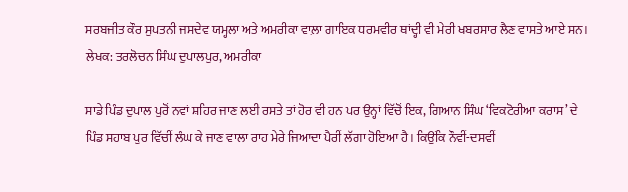ਸਰਬਜੀਤ ਕੌਰ ਸੁਪਤਨੀ ਜਸਦੇਵ ਯਮ੍ਹਲਾ ਅਤੇ ਅਮਰੀਕਾ ਵਾਲ਼ਾ ਗਾਇਕ ਧਰਮਵੀਰ ਥਾਂਦ੍ਹੀ ਵੀ ਮੇਰੀ ਖਬਰਸਾਰ ਲੈਣ ਵਾਸਤੇ ਆਏ ਸਨ।
ਲੇਖਕ: ਤਰਲੋਚਨ ਸਿੰਘ ਦੁਪਾਲਪੁਰ, ਅਮਰੀਕਾ

ਸਾਡੇ ਪਿੰਡ ਦੁਪਾਲ ਪੁਰੋਂ ਨਵਾਂ ਸ਼ਹਿਰ ਜਾਣ ਲਈ ਰਸਤੇ ਤਾਂ ਹੋਰ ਵੀ ਹਨ ਪਰ ਉਨ੍ਹਾਂ ਵਿੱਚੋਂ ਇਕ, ਗਿਆਨ ਸਿੰਘ ‘ਵਿਕਟੋਰੀਆ ਕਰਾਸ’ ਦੇ ਪਿੰਡ ਸਹਾਬ ਪੁਰ ਵਿੱਚੀਂ ਲੰਘ ਕੇ ਜਾਣ ਵਾਲਾ ਰਾਹ ਮੇਰੇ ਜਿਆਦਾ ਪੈਰੀਂ ਲੱਗਾ ਹੋਇਆ ਹੈ। ਕਿਉਂਕਿ ਨੌਵੀਂ-ਦਸਵੀਂ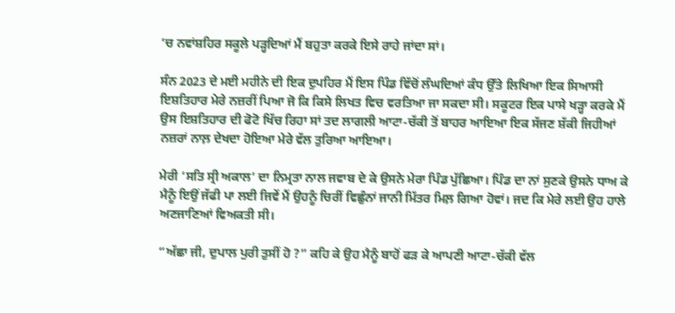‘ਚ ਨਵਾਂਸ਼ਹਿਰ ਸਕੂਲੇ ਪੜ੍ਹਦਿਆਂ ਮੈਂ ਬਹੁਤਾ ਕਰਕੇ ਇਸੇ ਰਾਹੇ ਜਾਂਦਾ ਸਾਂ।

ਸੰਨ 2023 ਦੇ ਮਈ ਮਹੀਨੇ ਦੀ ਇਕ ਦੁਪਹਿਰ ਮੈਂ ਇਸ ਪਿੰਡ ਵਿੱਚੋਂ ਲੰਘਦਿਆਂ ਕੰਧ ਉੱਤੇ ਲਿਖਿਆ ਇਕ ਸਿਆਸੀ ਇਸ਼ਤਿਹਾਰ ਮੇਰੇ ਨਜ਼ਰੀਂ ਪਿਆ ਜੋ ਕਿ ਕਿਸੇ ਲਿਖਤ ਵਿਚ ਵਰਤਿਆ ਜਾ ਸਕਦਾ ਸੀ। ਸਕੂਟਰ ਇਕ ਪਾਸੇ ਖੜ੍ਹਾ ਕਰਕੇ ਮੈਂ ਉਸ ਇਸ਼ਤਿਹਾਰ ਦੀ ਫੋਟੋ ਖਿੱਚ ਰਿਹਾ ਸਾਂ ਤਦ ਲਾਗਲੀ ਆਟਾ-ਚੱਕੀ ਤੋਂ ਬਾਹਰ ਆਇਆ ਇਕ ਸੱਜਣ ਸ਼ੱਕੀ ਜਿਹੀਆਂ ਨਜ਼ਰਾਂ ਨਾਲ਼ ਦੇਖਦਾ ਹੋਇਆ ਮੇਰੇ ਵੱਲ ਤੁਰਿਆ ਆਇਆ।

ਮੇਰੀ ‘ਸਤਿ ਸ੍ਰੀ ਅਕਾਲ’ ਦਾ ਨਿਮ੍ਰਤਾ ਨਾਲ ਜਵਾਬ ਦੇ ਕੇ ਉਸਨੇ ਮੇਰਾ ਪਿੰਡ ਪੁੱਛਿਆ। ਪਿੰਡ ਦਾ ਨਾਂ ਸੁਣਕੇ ਉਸਨੇ ਧਾਅ ਕੇ ਮੈਨੂੰ ਇਉਂ ਜੱਫੀ ਪਾ ਲਈ ਜਿਵੇਂ ਮੈਂ ਉਹਨੂੰ ਚਿਰੀਂ ਵਿਛੁੰਨਾਂ ਜਾਨੀ ਮਿੱਤਰ ਮਿਲ਼ ਗਿਆ ਹੋਵਾਂ। ਜਦ ਕਿ ਮੇਰੇ ਲਈ ਉਹ ਹਾਲੇ ਅਣਜਾਣਿਆਂ ਵਿਅਕਤੀ ਸੀ।

“ਅੱਛਾ ਜੀ, ਦੁਪਾਲ ਪੁਰੀ ਤੁਸੀਂ ਹੋ ?” ਕਹਿ ਕੇ ਉਹ ਮੈਨੂੰ ਬਾਹੋਂ ਫੜ ਕੇ ਆਪਣੀ ਆਟਾ-ਚੱਕੀ ਵੱਲ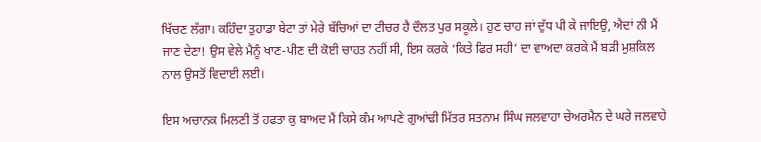ਖਿੱਚਣ ਲੱਗਾ। ਕਹਿੰਦਾ ਤੁਹਾਡਾ ਬੇਟਾ ਤਾਂ ਮੇਰੇ ਬੱਚਿਆਂ ਦਾ ਟੀਚਰ ਹੈ ਦੌਲਤ ਪੁਰ ਸਕੂਲੇ। ਹੁਣ ਚਾਹ ਜਾਂ ਦੁੱਧ ਪੀ ਕੇ ਜਾਇਉ, ਐਦਾਂ ਨੀ ਮੈਂ ਜਾਣ ਦੇਣਾ! ਉਸ ਵੇਲੇ ਮੈਨੂੰ ਖਾਣ-ਪੀਣ ਦੀ ਕੋਈ ਚਾਹਤ ਨਹੀਂ ਸੀ, ਇਸ ਕਰਕੇ ‘ਕਿਤੇ ਫਿਰ ਸਹੀ’ ਦਾ ਵਾਅਦਾ ਕਰਕੇ ਮੈਂ ਬੜੀ ਮੁਸ਼ਕਿਲ ਨਾਲ ਉਸਤੋਂ ਵਿਦਾਈ ਲਈ।

ਇਸ ਅਚਾਨਕ ਮਿਲਣੀ ਤੋਂ ਹਫਤਾ ਕੁ ਬਾਅਦ ਮੈਂ ਕਿਸੇ ਕੰਮ ਆਪਣੇ ਗੁਆਂਢੀ ਮਿੱਤਰ ਸਤਨਾਮ ਸਿੰਘ ਜਲਵਾਹਾ ਚੇਅਰਮੈਨ ਦੇ ਘਰੇ ਜਲਵਾਹੇ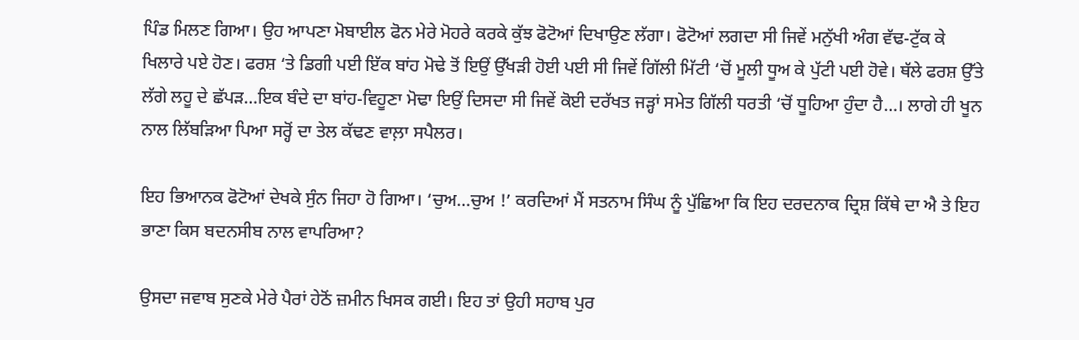ਪਿੰਡ ਮਿਲਣ ਗਿਆ। ਉਹ ਆਪਣਾ ਮੋਬਾਈਲ ਫੋਨ ਮੇਰੇ ਮੋਹਰੇ ਕਰਕੇ ਕੁੱਝ ਫੋਟੋਆਂ ਦਿਖਾਉਣ ਲੱਗਾ। ਫੋਟੋਆਂ ਲਗਦਾ ਸੀ ਜਿਵੇਂ ਮਨੁੱਖੀ ਅੰਗ ਵੱਢ-ਟੁੱਕ ਕੇ ਖਿਲਾਰੇ ਪਏ ਹੋਣ। ਫਰਸ਼ ‘ਤੇ ਡਿਗੀ ਪਈ ਇੱਕ ਬਾਂਹ ਮੋਢੇ ਤੋਂ ਇਉਂ ਉੱਖੜੀ ਹੋਈ ਪਈ ਸੀ ਜਿਵੇਂ ਗਿੱਲੀ ਮਿੱਟੀ ‘ਚੋਂ ਮੂਲੀ ਧੂਅ ਕੇ ਪੁੱਟੀ ਪਈ ਹੋਵੇ। ਥੱਲੇ ਫਰਸ਼ ਉੱਤੇ ਲੱਗੇ ਲਹੂ ਦੇ ਛੱਪੜ…ਇਕ ਬੰਦੇ ਦਾ ਬਾਂਹ-ਵਿਹੂਣਾ ਮੋਢਾ ਇਉਂ ਦਿਸਦਾ ਸੀ ਜਿਵੇਂ ਕੋਈ ਦਰੱਖਤ ਜੜ੍ਹਾਂ ਸਮੇਤ ਗਿੱਲੀ ਧਰਤੀ ‘ਚੋਂ ਧੂਹਿਆ ਹੁੰਦਾ ਹੈ…। ਲਾਗੇ ਹੀ ਖੂਨ ਨਾਲ ਲਿੱਬੜਿਆ ਪਿਆ ਸਰ੍ਹੋਂ ਦਾ ਤੇਲ ਕੱਢਣ ਵਾਲ਼ਾ ਸਪੈਲਰ।

ਇਹ ਭਿਆਨਕ ਫੋਟੋਆਂ ਦੇਖਕੇ ਸੁੰਨ ਜਿਹਾ ਹੋ ਗਿਆ। ‘ਚੁਅ…ਚੁਅ !’ ਕਰਦਿਆਂ ਮੈਂ ਸਤਨਾਮ ਸਿੰਘ ਨੂੰ ਪੁੱਛਿਆ ਕਿ ਇਹ ਦਰਦਨਾਕ ਦ੍ਰਿਸ਼ ਕਿੱਥੇ ਦਾ ਐ ਤੇ ਇਹ ਭਾਣਾ ਕਿਸ ਬਦਨਸੀਬ ਨਾਲ ਵਾਪਰਿਆ?

ਉਸਦਾ ਜਵਾਬ ਸੁਣਕੇ ਮੇਰੇ ਪੈਰਾਂ ਹੇਠੋਂ ਜ਼ਮੀਨ ਖਿਸਕ ਗਈ। ਇਹ ਤਾਂ ਉਹੀ ਸਹਾਬ ਪੁਰ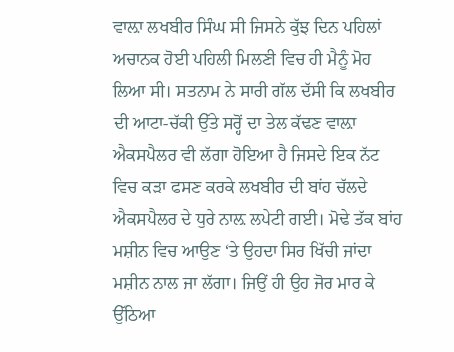ਵਾਲ਼ਾ ਲਖਬੀਰ ਸਿੰਘ ਸੀ ਜਿਸਨੇ ਕੁੱਝ ਦਿਨ ਪਹਿਲਾਂ ਅਚਾਨਕ ਹੋਈ ਪਹਿਲੀ ਮਿਲਣੀ ਵਿਚ ਹੀ ਮੈਨੂੰ ਮੋਹ ਲਿਆ ਸੀ। ਸਤਨਾਮ ਨੇ ਸਾਰੀ ਗੱਲ ਦੱਸੀ ਕਿ ਲਖਬੀਰ ਦੀ ਆਟਾ-ਚੱਕੀ ਉੱਤੇ ਸਰ੍ਹੋਂ ਦਾ ਤੇਲ ਕੱਢਣ ਵਾਲ਼ਾ ਐਕਸਪੈਲਰ ਵੀ ਲੱਗਾ ਹੋਇਆ ਹੈ ਜਿਸਦੇ ਇਕ ਨੱਟ ਵਿਚ ਕੜਾ ਫਸਣ ਕਰਕੇ ਲਖਬੀਰ ਦੀ ਬਾਂਹ ਚੱਲਦੇ ਐਕਸਪੈਲਰ ਦੇ ਧੁਰੇ ਨਾਲ਼ ਲਪੇਟੀ ਗਈ। ਮੋਢੇ ਤੱਕ ਬਾਂਹ ਮਸ਼ੀਨ ਵਿਚ ਆਉਣ ‘ਤੇ ਉਹਦਾ ਸਿਰ ਖਿੱਚੀ ਜਾਂਦਾ ਮਸ਼ੀਨ ਨਾਲ ਜਾ ਲੱਗਾ। ਜਿਉਂ ਹੀ ਉਹ ਜੋਰ ਮਾਰ ਕੇ ਉੱਠਿਆ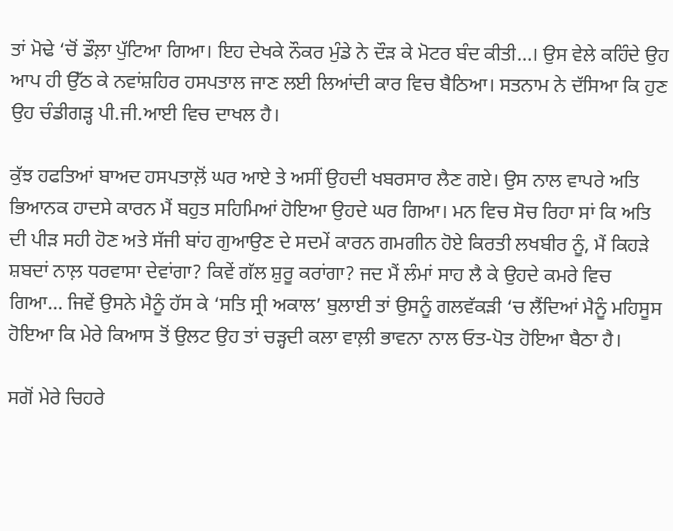ਤਾਂ ਮੋਢੇ ‘ਚੋਂ ਡੌਲ਼ਾ ਪੁੱਟਿਆ ਗਿਆ। ਇਹ ਦੇਖਕੇ ਨੌਕਰ ਮੁੰਡੇ ਨੇ ਦੌੜ ਕੇ ਮੋਟਰ ਬੰਦ ਕੀਤੀ…। ਉਸ ਵੇਲੇ ਕਹਿੰਦੇ ਉਹ ਆਪ ਹੀ ਉੱਠ ਕੇ ਨਵਾਂਸ਼ਹਿਰ ਹਸਪਤਾਲ ਜਾਣ ਲਈ ਲਿਆਂਦੀ ਕਾਰ ਵਿਚ ਬੈਠਿਆ। ਸਤਨਾਮ ਨੇ ਦੱਸਿਆ ਕਿ ਹੁਣ ਉਹ ਚੰਡੀਗੜ੍ਹ ਪੀ.ਜੀ.ਆਈ ਵਿਚ ਦਾਖਲ ਹੈ।

ਕੁੱਝ ਹਫਤਿਆਂ ਬਾਅਦ ਹਸਪਤਾਲ਼ੋਂ ਘਰ ਆਏ ਤੇ ਅਸੀਂ ਉਹਦੀ ਖਬਰਸਾਰ ਲੈਣ ਗਏ। ਉਸ ਨਾਲ ਵਾਪਰੇ ਅਤਿ ਭਿਆਨਕ ਹਾਦਸੇ ਕਾਰਨ ਮੈਂ ਬਹੁਤ ਸਹਿਮਿਆਂ ਹੋਇਆ ਉਹਦੇ ਘਰ ਗਿਆ। ਮਨ ਵਿਚ ਸੋਚ ਰਿਹਾ ਸਾਂ ਕਿ ਅਤਿ ਦੀ ਪੀੜ ਸਹੀ ਹੋਣ ਅਤੇ ਸੱਜੀ ਬਾਂਹ ਗੁਆਉਣ ਦੇ ਸਦਮੇਂ ਕਾਰਨ ਗਮਗੀਨ ਹੋਏ ਕਿਰਤੀ ਲਖਬੀਰ ਨੂੰ, ਮੈਂ ਕਿਹੜੇ ਸ਼ਬਦਾਂ ਨਾਲ਼ ਧਰਵਾਸਾ ਦੇਵਾਂਗਾ? ਕਿਵੇਂ ਗੱਲ ਸ਼ੁਰੂ ਕਰਾਂਗਾ? ਜਦ ਮੈਂ ਲੰਮਾਂ ਸਾਹ ਲੈ ਕੇ ਉਹਦੇ ਕਮਰੇ ਵਿਚ ਗਿਆ… ਜਿਵੇਂ ਉਸਨੇ ਮੈਨੂੰ ਹੱਸ ਕੇ ‘ਸਤਿ ਸ੍ਰੀ ਅਕਾਲ’ ਬੁਲਾਈ ਤਾਂ ਉਸਨੂੰ ਗਲਵੱਕੜੀ ‘ਚ ਲੈਂਦਿਆਂ ਮੈਨੂੰ ਮਹਿਸੂਸ ਹੋਇਆ ਕਿ ਮੇਰੇ ਕਿਆਸ ਤੋਂ ਉਲਟ ਉਹ ਤਾਂ ਚੜ੍ਹਦੀ ਕਲਾ ਵਾਲ਼ੀ ਭਾਵਨਾ ਨਾਲ ਓਤ-ਪੋਤ ਹੋਇਆ ਬੈਠਾ ਹੈ।

ਸਗੋਂ ਮੇਰੇ ਚਿਹਰੇ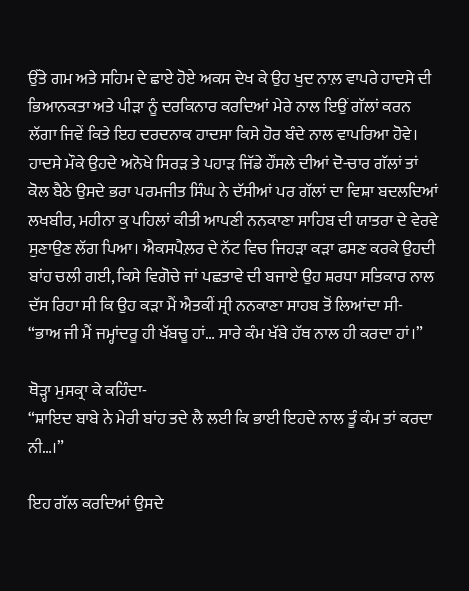ਉੱਤੇ ਗਮ ਅਤੇ ਸਹਿਮ ਦੇ ਛਾਏ ਹੋਏ ਅਕਸ ਦੇਖ ਕੇ ਉਹ ਖੁਦ ਨਾਲ਼ ਵਾਪਰੇ ਹਾਦਸੇ ਦੀ ਭਿਆਨਕਤਾ ਅਤੇ ਪੀੜਾ ਨੂੰ ਦਰਕਿਨਾਰ ਕਰਦਿਆਂ ਮੇਰੇ ਨਾਲ ਇਉਂ ਗੱਲਾਂ ਕਰਨ ਲੱਗਾ ਜਿਵੇਂ ਕਿਤੇ ਇਹ ਦਰਦਨਾਕ ਹਾਦਸਾ ਕਿਸੇ ਹੋਰ ਬੰਦੇ ਨਾਲ ਵਾਪਰਿਆ ਹੋਵੇ। ਹਾਦਸੇ ਮੌਕੇ ਉਹਦੇ ਅਨੋਖੇ ਸਿਰੜ ਤੇ ਪਹਾੜ ਜਿੱਡੇ ਹੌਂਸਲੇ ਦੀਆਂ ਦੋ-ਚਾਰ ਗੱਲਾਂ ਤਾਂ ਕੋਲ ਬੈਠੇ ਉਸਦੇ ਭਰਾ ਪਰਮਜੀਤ ਸਿੰਘ ਨੇ ਦੱਸੀਆਂ ਪਰ ਗੱਲਾਂ ਦਾ ਵਿਸ਼ਾ ਬਦਲਦਿਆਂ ਲਖਬੀਰ, ਮਹੀਨਾ ਕੁ ਪਹਿਲਾਂ ਕੀਤੀ ਆਪਣੀ ਨਨਕਾਣਾ ਸਾਹਿਬ ਦੀ ਯਾਤਰਾ ਦੇ ਵੇਰਵੇ ਸੁਣਾਉਣ ਲੱਗ ਪਿਆ। ਐਕਸਪੈਲ਼ਰ ਦੇ ਨੱਟ ਵਿਚ ਜਿਹੜਾ ਕੜਾ ਫਸਣ ਕਰਕੇ ਉਹਦੀ ਬਾਂਹ ਚਲੀ ਗਈ, ਕਿਸੇ ਵਿਗੋਚੇ ਜਾਂ ਪਛਤਾਵੇ ਦੀ ਬਜਾਏ ਉਹ ਸ਼ਰਧਾ ਸਤਿਕਾਰ ਨਾਲ ਦੱਸ ਰਿਹਾ ਸੀ ਕਿ ਉਹ ਕੜਾ ਮੈਂ ਐਤਕੀਂ ਸ੍ਰੀ ਨਨਕਾਣਾ ਸਾਹਬ ਤੋਂ ਲਿਆਂਦਾ ਸੀ-
“ਭਾਅ ਜੀ ਮੈਂ ਜਮ੍ਹਾਂਦਰੂ ਹੀ ਖੱਬਚੂ ਹਾਂ… ਸਾਰੇ ਕੰਮ ਖੱਬੇ ਹੱਥ ਨਾਲ ਹੀ ਕਰਦਾ ਹਾਂ।”

ਥੋੜ੍ਹਾ ਮੁਸਕ੍ਰਾ ਕੇ ਕਹਿੰਦਾ-
“ਸ਼ਾਇਦ ਬਾਬੇ ਨੇ ਮੇਰੀ ਬਾਂਹ ਤਦੇ ਲੈ ਲਈ ਕਿ ਭਾਈ ਇਹਦੇ ਨਾਲ ਤੂੰ ਕੰਮ ਤਾਂ ਕਰਦਾ ਨੀ…।”

ਇਹ ਗੱਲ ਕਰਦਿਆਂ ਉਸਦੇ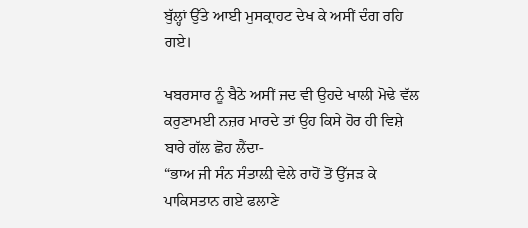ਬੁੱਲ੍ਹਾਂ ਉੱਤੇ ਆਈ ਮੁਸਕ੍ਰਾਹਟ ਦੇਖ ਕੇ ਅਸੀਂ ਦੰਗ ਰਹਿ ਗਏ।

ਖਬਰਸਾਰ ਨੂੰ ਬੈਠੇ ਅਸੀਂ ਜਦ ਵੀ ਉਹਦੇ ਖਾਲੀ ਮੋਢੇ ਵੱਲ ਕਰੁਣਾਮਈ ਨਜ਼ਰ ਮਾਰਦੇ ਤਾਂ ਉਹ ਕਿਸੇ ਹੋਰ ਹੀ ਵਿਸ਼ੇ ਬਾਰੇ ਗੱਲ ਛੋਹ ਲੈਂਦਾ-
“ਭਾਅ ਜੀ ਸੰਨ ਸੰਤਾਲ਼ੀ ਵੇਲੇ ਰਾਹੋਂ ਤੋਂ ਉੱਜੜ ਕੇ ਪਾਕਿਸਤਾਨ ਗਏ ਫਲਾਣੇ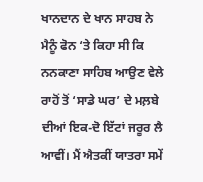ਖਾਨਦਾਨ ਦੇ ਖਾਨ ਸਾਹਬ ਨੇ ਮੈਨੂੰ ਫੋਨ ‘ਤੇ ਕਿਹਾ ਸੀ ਕਿ ਨਨਕਾਣਾ ਸਾਹਿਬ ਆਉਣ ਵੇਲੇ ਰਾਹੋਂ ਤੋਂ ‘ਸਾਡੇ ਘਰ’ ਦੇ ਮਲ਼ਬੇ ਦੀਆਂ ਇਕ-ਦੋ ਇੱਟਾਂ ਜਰੂਰ ਲੈ ਆਵੀਂ। ਮੈਂ ਐਤਕੀਂ ਯਾਤਰਾ ਸਮੇਂ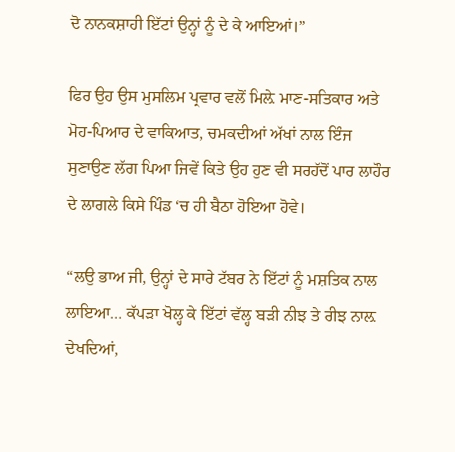ਦੋ ਨਾਨਕਸ਼ਾਹੀ ਇੱਟਾਂ ਉਨ੍ਹਾਂ ਨੂੰ ਦੇ ਕੇ ਆਇਆਂ।”

ਫਿਰ ਉਹ ਉਸ ਮੁਸਲਿਮ ਪ੍ਰਵਾਰ ਵਲੋਂ ਮਿਲ਼ੇ ਮਾਣ-ਸਤਿਕਾਰ ਅਤੇ ਮੋਹ-ਪਿਆਰ ਦੇ ਵਾਕਿਆਤ, ਚਮਕਦੀਆਂ ਅੱਖਾਂ ਨਾਲ ਇੰਜ ਸੁਣਾਉਣ ਲੱਗ ਪਿਆ ਜਿਵੇਂ ਕਿਤੇ ਉਹ ਹੁਣ ਵੀ ਸਰਹੱਦੋਂ ਪਾਰ ਲਾਹੌਰ ਦੇ ਲਾਗਲੇ ਕਿਸੇ ਪਿੰਡ ‘ਚ ਹੀ ਬੈਠਾ ਹੋਇਆ ਹੋਵੇ।

“ਲਉ ਭਾਅ ਜੀ, ਉਨ੍ਹਾਂ ਦੇ ਸਾਰੇ ਟੱਬਰ ਨੇ ਇੱਟਾਂ ਨੂੰ ਮਸ਼ਤਿਕ ਨਾਲ ਲਾਇਆ… ਕੱਪੜਾ ਖੋਲ੍ਹ ਕੇ ਇੱਟਾਂ ਵੱਲ੍ਹ ਬੜੀ ਨੀਝ ਤੇ ਰੀਝ ਨਾਲ਼ ਦੇਖਦਿਆਂ,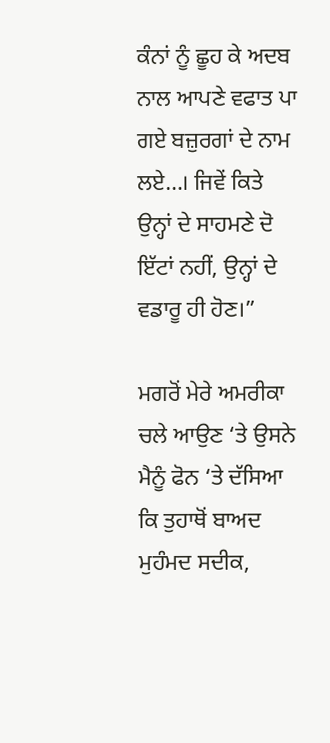ਕੰਨਾਂ ਨੂੰ ਛੂਹ ਕੇ ਅਦਬ ਨਾਲ ਆਪਣੇ ਵਫਾਤ ਪਾ ਗਏ ਬਜ਼ੁਰਗਾਂ ਦੇ ਨਾਮ ਲਏ…। ਜਿਵੇਂ ਕਿਤੇ ਉਨ੍ਹਾਂ ਦੇ ਸਾਹਮਣੇ ਦੋ ਇੱਟਾਂ ਨਹੀਂ, ਉਨ੍ਹਾਂ ਦੇ ਵਡਾਰੂ ਹੀ ਹੋਣ।”

ਮਗਰੋਂ ਮੇਰੇ ਅਮਰੀਕਾ ਚਲੇ ਆਉਣ ‘ਤੇ ਉਸਨੇ ਮੈਨੂੰ ਫੋਨ ‘ਤੇ ਦੱਸਿਆ ਕਿ ਤੁਹਾਥੋਂ ਬਾਅਦ ਮੁਹੰਮਦ ਸਦੀਕ,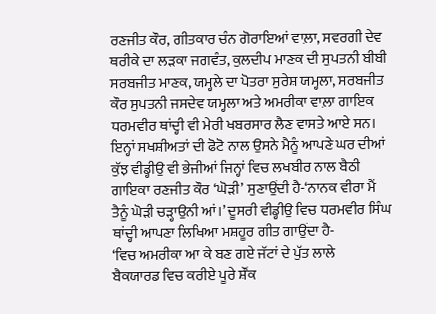ਰਣਜੀਤ ਕੌਰ, ਗੀਤਕਾਰ ਚੰਨ ਗੋਰਾਇਆਂ ਵਾਲ਼ਾ, ਸਵਰਗੀ ਦੇਵ ਥਰੀਕੇ ਦਾ ਲੜਕਾ ਜਗਵੰਤ, ਕੁਲਦੀਪ ਮਾਣਕ ਦੀ ਸੁਪਤਨੀ ਬੀਬੀ ਸਰਬਜੀਤ ਮਾਣਕ, ਯਮ੍ਹਲੇ ਦਾ ਪੋਤਰਾ ਸੁਰੇਸ਼ ਯਮ੍ਹਲਾ, ਸਰਬਜੀਤ ਕੌਰ ਸੁਪਤਨੀ ਜਸਦੇਵ ਯਮ੍ਹਲਾ ਅਤੇ ਅਮਰੀਕਾ ਵਾਲ਼ਾ ਗਾਇਕ ਧਰਮਵੀਰ ਥਾਂਦ੍ਹੀ ਵੀ ਮੇਰੀ ਖਬਰਸਾਰ ਲੈਣ ਵਾਸਤੇ ਆਏ ਸਨ। ਇਨ੍ਹਾਂ ਸਖਸ਼ੀਅਤਾਂ ਦੀ ਫੋਟੋ ਨਾਲ ਉਸਨੇ ਮੈਨੂੰ ਆਪਣੇ ਘਰ ਦੀਆਂ ਕੁੱਝ ਵੀਡ੍ਹੀਉ ਵੀ ਭੇਜੀਆਂ ਜਿਨ੍ਹਾਂ ਵਿਚ ਲਖਬੀਰ ਨਾਲ ਬੈਠੀ ਗਾਇਕਾ ਰਣਜੀਤ ਕੌਰ ‘ਘੋੜੀ’ ਸੁਣਾਉਂਦੀ ਹੈ-‘ਨਾਨਕ ਵੀਰਾ ਮੈਂ ਤੈਨੂੰ ਘੋੜੀ ਚੜ੍ਹਾਉਨੀ ਆਂ।’ ਦੂਸਰੀ ਵੀਡ੍ਹੀਉ ਵਿਚ ਧਰਮਵੀਰ ਸਿੰਘ ਥਾਂਦ੍ਹੀ ਆਪਣਾ ਲਿਖਿਆ ਮਸ਼ਹੂਰ ਗੀਤ ਗਾਉਂਦਾ ਹੈ-
‘ਵਿਚ ਅਮਰੀਕਾ ਆ ਕੇ ਬਣ ਗਏ ਜੱਟਾਂ ਦੇ ਪੁੱਤ ਲਾਲੇ
ਬੈਕਯਾਰਡ ਵਿਚ ਕਰੀਏ ਪੂਰੇ ਸ਼ੌਂਕ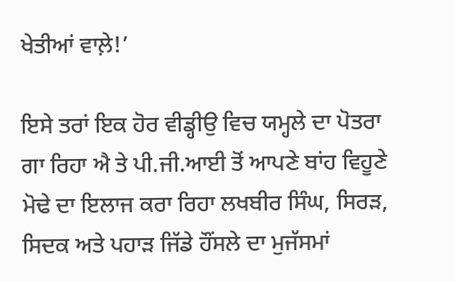ਖੇਤੀਆਂ ਵਾਲ਼ੇ!’

ਇਸੇ ਤਰਾਂ ਇਕ ਹੋਰ ਵੀਡ੍ਹੀਉ ਵਿਚ ਯਮ੍ਹਲੇ ਦਾ ਪੋਤਰਾ ਗਾ ਰਿਹਾ ਐ ਤੇ ਪੀ.ਜੀ.ਆਈ ਤੋਂ ਆਪਣੇ ਬਾਂਹ ਵਿਹੂਣੇ ਮੋਢੇ ਦਾ ਇਲਾਜ ਕਰਾ ਰਿਹਾ ਲਖਬੀਰ ਸਿੰਘ, ਸਿਰੜ, ਸਿਦਕ ਅਤੇ ਪਹਾੜ ਜਿੱਡੇ ਹੌਂਸਲੇ ਦਾ ਮੁਜੱਸਮਾਂ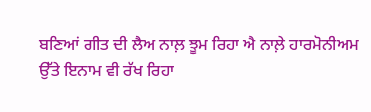ਬਣਿਆਂ ਗੀਤ ਦੀ ਲੈਅ ਨਾਲ਼ ਝੂਮ ਰਿਹਾ ਐ ਨਾਲ਼ੇ ਹਾਰਮੋਨੀਅਮ ਉੱਤੇ ਇਨਾਮ ਵੀ ਰੱਖ ਰਿਹਾ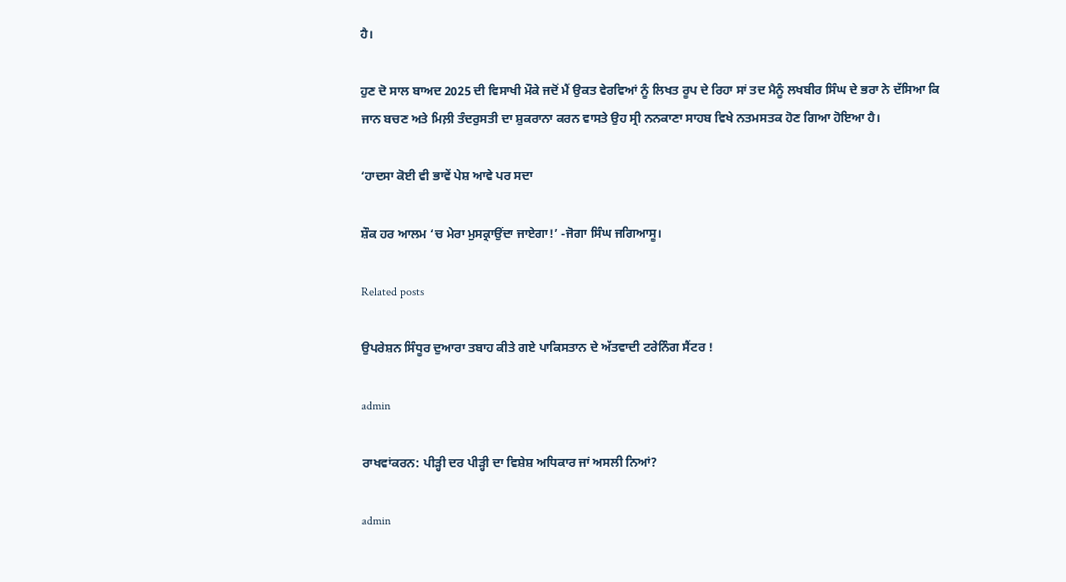ਹੈ।

ਹੁਣ ਦੋ ਸਾਲ ਬਾਅਦ 2025 ਦੀ ਵਿਸਾਖੀ ਮੌਕੇ ਜਦੋਂ ਮੈਂ ਉਕਤ ਵੇਰਵਿਆਂ ਨੂੰ ਲਿਖਤ ਰੂਪ ਦੇ ਰਿਹਾ ਸਾਂ ਤਦ ਮੈਨੂੰ ਲਖਬੀਰ ਸਿੰਘ ਦੇ ਭਰਾ ਨੇ ਦੱਸਿਆ ਕਿ ਜਾਨ ਬਚਣ ਅਤੇ ਮਿਲ਼ੀ ਤੰਦਰੁਸਤੀ ਦਾ ਸ਼ੁਕਰਾਨਾ ਕਰਨ ਵਾਸਤੇ ਉਹ ਸ੍ਰੀ ਨਨਕਾਣਾ ਸਾਹਬ ਵਿਖੇ ਨਤਮਸਤਕ ਹੋਣ ਗਿਆ ਹੋਇਆ ਹੈ।

‘ਹਾਦਸਾ ਕੋਈ ਵੀ ਭਾਵੇਂ ਪੇਸ਼ ਆਵੇ ਪਰ ਸਦਾ

ਸ਼ੌਕ ਹਰ ਆਲਮ ‘ਚ ਮੇਰਾ ਮੁਸਕ੍ਰਾਉਂਦਾ ਜਾਏਗਾ!’ -ਜੋਗਾ ਸਿੰਘ ਜਗਿਆਸੂ।

Related posts

ਉਪਰੇਸ਼ਨ ਸਿੰਧੂਰ ਦੁਆਰਾ ਤਬਾਹ ਕੀਤੇ ਗਏ ਪਾਕਿਸਤਾਨ ਦੇ ਅੱਤਵਾਦੀ ਟਰੇਨਿੰਗ ਸੈਂਟਰ !

admin

ਰਾਖਵਾਂਕਰਨ: ਪੀੜ੍ਹੀ ਦਰ ਪੀੜ੍ਹੀ ਦਾ ਵਿਸ਼ੇਸ਼ ਅਧਿਕਾਰ ਜਾਂ ਅਸਲੀ ਨਿਆਂ?

admin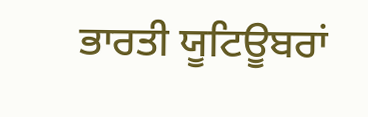ਭਾਰਤੀ ਯੂਟਿਊਬਰਾਂ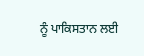ਨੂੰ ਪਾਕਿਸਤਾਨ ਲਈ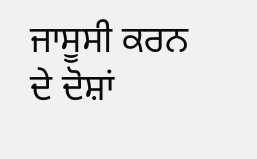ਜਾਸੂਸੀ ਕਰਨ ਦੇ ਦੋਸ਼ਾਂ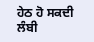ਹੇਠ ਹੋ ਸਕਦੀ ਲੰਬੀ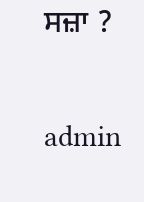ਸਜ਼ਾ ?

admin